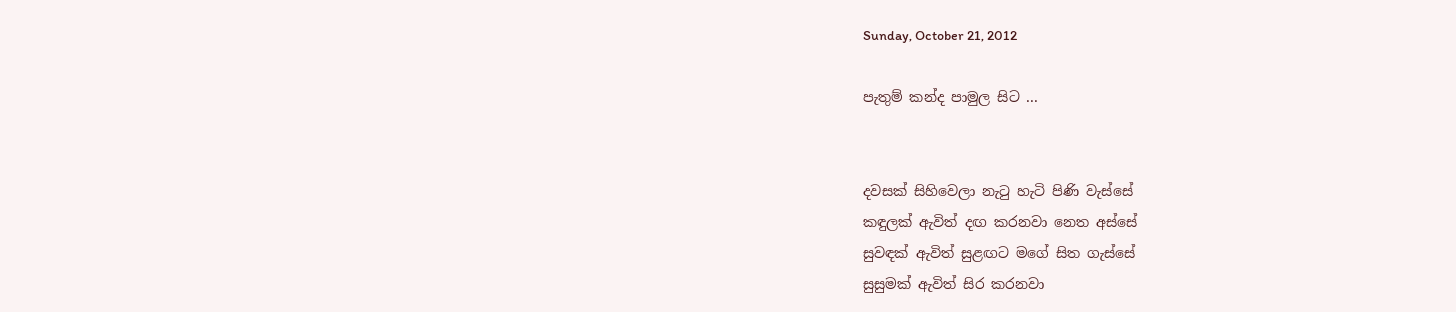Sunday, October 21, 2012

පැතුම් කන්ද පාමුල සිට ...


දවසක් සිහිවෙලා නැටු හැටි පිණි වැස්සේ
කඳුලක් ඇවිත් දඟ කරනවා නෙත අස්සේ
සුවඳක් ඇවිත් සුළඟට මගේ සිත ගැස්සේ
සුසුමක් ඇවිත් සිර කරනවා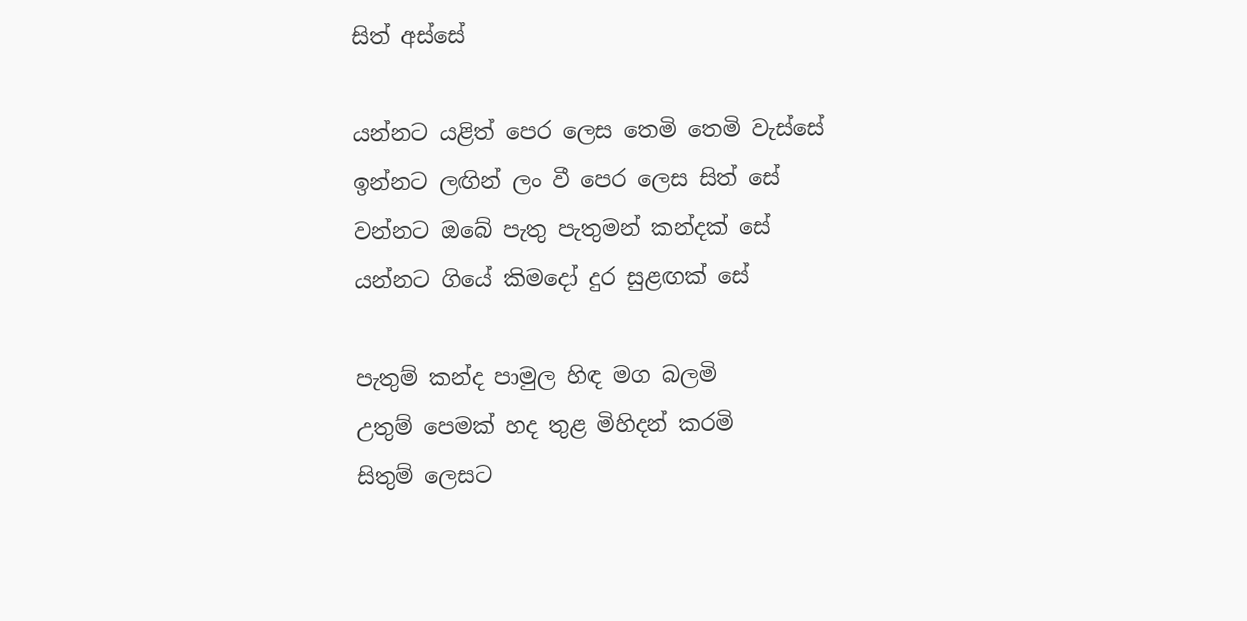සිත් අස්සේ

යන්නට යළිත් පෙර ලෙස තෙමි තෙමි වැස්සේ
ඉන්නට ලඟින් ලං වී පෙර ලෙස සිත් සේ
වන්නට ඔබේ පැතු පැතුමන් කන්දක් සේ
යන්නට ගියේ කිමදෝ දුර සුළඟක් සේ

පැතුම් කන්ද පාමුල හිඳ මග බලමි
උතුම් පෙමක් හද තුළ මිහිදන් කරමි
සිතුම් ලෙසට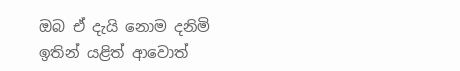ඔබ ඒ දැයි නොම දනිමි
ඉතින් යළිත් ආවොත්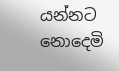යන්නට නොදෙමි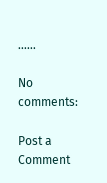......

No comments:

Post a Comment